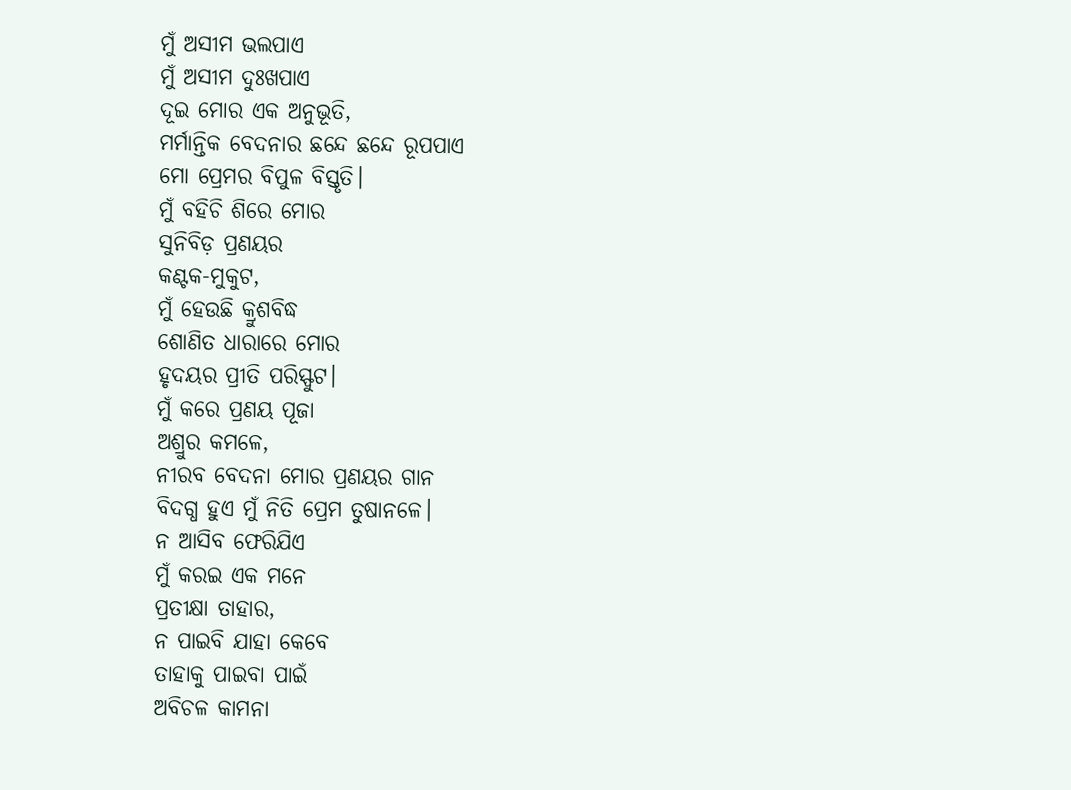ମୁଁ ଅସୀମ ଭଲପାଏ
ମୁଁ ଅସୀମ ଦୁଃଖପାଏ
ଦୂଇ ମୋର ଏକ ଅନୁଭୂତି,
ମର୍ମାନ୍ତିକ ବେଦନାର ଛନ୍ଦେ ଛନ୍ଦେ ରୂପପାଏ
ମୋ ପ୍ରେମର ବିପୁଳ ବିସ୍ତୃତି।
ମୁଁ ବହିଚି ଶିରେ ମୋର
ସୁନିବିଡ଼ ପ୍ରଣୟର
କଣ୍ଟକ-ମୁକୁଟ,
ମୁଁ ହେଉଛି କ୍ରୁଶବିଦ୍ଧ
ଶୋଣିତ ଧାରାରେ ମୋର
ହୃଦୟର ପ୍ରୀତି ପରିସ୍ଫୁଟ।
ମୁଁ କରେ ପ୍ରଣୟ ପୂଜା
ଅଶ୍ରୁର କମଳେ,
ନୀରବ ବେଦନା ମୋର ପ୍ରଣୟର ଗାନ
ବିଦଗ୍ଧ ହୁଏ ମୁଁ ନିତି ପ୍ରେମ ତୁଷାନଳେ।
ନ ଆସିବ ଫେରିଯିଏ
ମୁଁ କରଇ ଏକ ମନେ
ପ୍ରତୀକ୍ଷା ତାହାର,
ନ ପାଇବି ଯାହା କେବେ
ତାହାକୁ ପାଇବା ପାଇଁ
ଅବିଚଳ କାମନା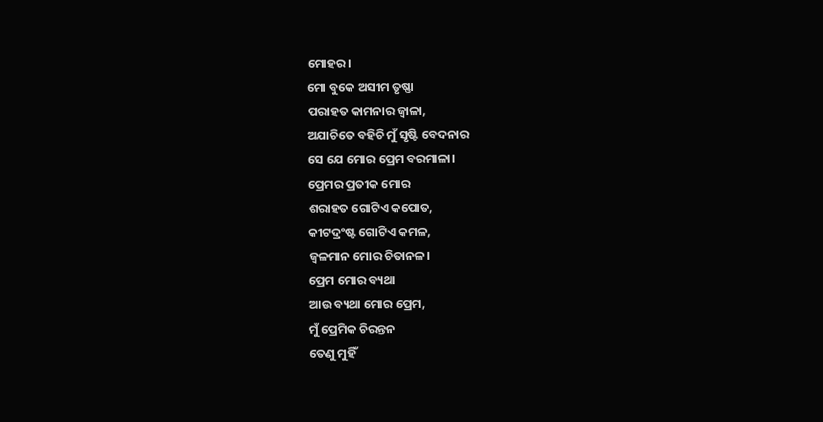ମୋହର।
ମୋ ବୁକେ ଅସୀମ ତୃଷ୍ଣା
ପରାହତ କାମନାର ଜ୍ବାଳା,
ଅଯାଚିତେ ବହିଚି ମୁଁ ସୃଷ୍ଟି ବେଦନାର
ସେ ଯେ ମୋର ପ୍ରେମ ବରମାଳା।
ପ୍ରେମର ପ୍ରତୀକ ମୋର
ଶରାହତ ଗୋଟିଏ କପୋତ,
କୀଟଦ୍ରଂଷ୍ଟ ଗୋଟିଏ କମଳ,
ଜ୍ବଳମାନ ମୋର ଚିତାନଳ।
ପ୍ରେମ ମୋର ବ୍ୟଥା
ଆଉ ବ୍ୟଥା ମୋର ପ୍ରେମ,
ମୁଁ ପ୍ରେମିକ ଚିରନ୍ତନ
ତେଣୁ ମୁହିଁ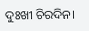ଦୁଃଖୀ ଚିରଦିନ।